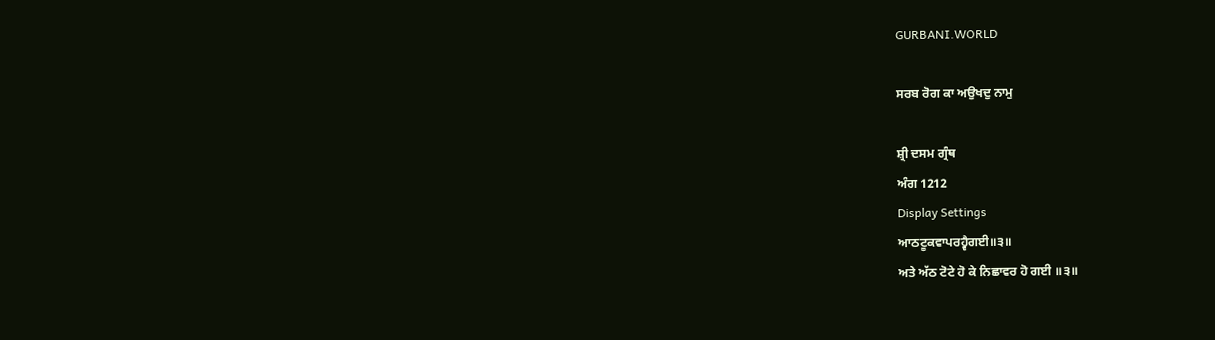GURBANI.WORLD

ਸਰਬ ਰੋਗ ਕਾ ਅਉਖਦੁ ਨਾਮੁ

ਸ਼੍ਰੀ ਦਸਮ ਗ੍ਰੰਥ
ਅੰਗ 1212
Display Settings
ਆਠਟੂਕਵਾਪਰਹ੍ਵੈਗਈ॥੩॥
ਅਤੇ ਅੱਠ ਟੋਟੇ ਹੋ ਕੇ ਨਿਛਾਵਰ ਹੋ ਗਈ ॥੩॥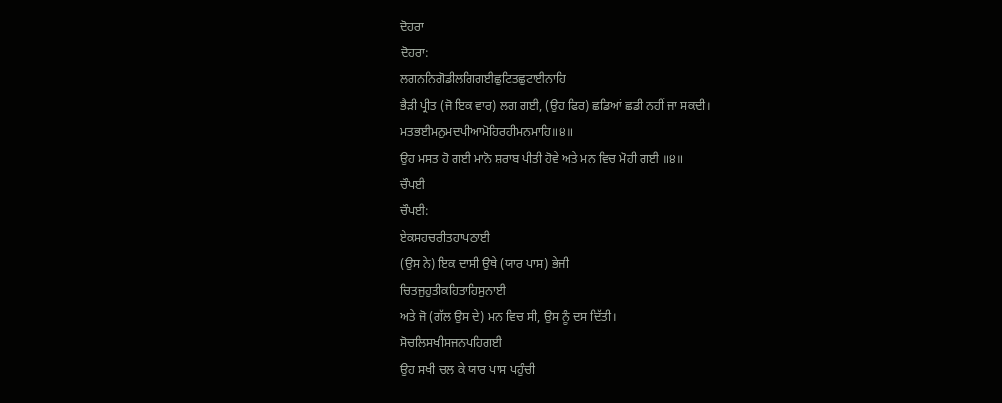ਦੋਹਰਾ
ਦੋਹਰਾ:
ਲਗਨਨਿਗੋਡੀਲਗਿਗਈਛੁਟਿਤਛੁਟਾਈਨਾਹਿ
ਭੈੜੀ ਪ੍ਰੀਤ (ਜੋ ਇਕ ਵਾਰ) ਲਗ ਗਈ, (ਉਹ ਫਿਰ) ਛਡਿਆਂ ਛਡੀ ਨਹੀਂ ਜਾ ਸਕਦੀ।
ਮਤਭਈਮਨੁਮਦਪੀਆਮੋਹਿਰਹੀਮਨਮਾਹਿ॥੪॥
ਉਹ ਮਸਤ ਹੋ ਗਈ ਮਾਨੋ ਸ਼ਰਾਬ ਪੀਤੀ ਹੋਵੇ ਅਤੇ ਮਨ ਵਿਚ ਮੋਹੀ ਗਈ ॥੪॥
ਚੌਪਈ
ਚੌਪਈ:
ਏਕਸਹਚਰੀਤਹਾਪਠਾਈ
(ਉਸ ਨੇ) ਇਕ ਦਾਸੀ ਉਥੇ (ਯਾਰ ਪਾਸ) ਭੇਜੀ
ਚਿਤਜੁਹੁਤੀਕਹਿਤਾਹਿਸੁਨਾਈ
ਅਤੇ ਜੋ (ਗੱਲ ਉਸ ਦੇ) ਮਨ ਵਿਚ ਸੀ, ਉਸ ਨੂੰ ਦਸ ਦਿੱਤੀ।
ਸੋਚਲਿਸਖੀਸਜਨਪਹਿਗਈ
ਉਹ ਸਖੀ ਚਲ ਕੇ ਯਾਰ ਪਾਸ ਪਹੁੰਚੀ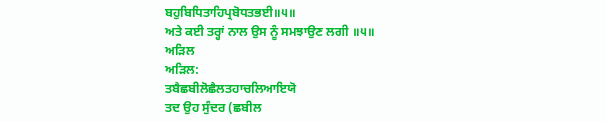ਬਹੁਬਿਧਿਤਾਹਿਪ੍ਰਬੋਧਤਭਈ॥੫॥
ਅਤੇ ਕਈ ਤਰ੍ਹਾਂ ਨਾਲ ਉਸ ਨੂੰ ਸਮਝਾਉਣ ਲਗੀ ॥੫॥
ਅੜਿਲ
ਅੜਿਲ:
ਤਬੈਛਬੀਲੋਛੈਲਤਹਾਚਲਿਆਇਯੋ
ਤਦ ਉਹ ਸੁੰਦਰ (ਛਬੀਲ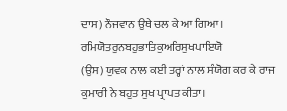ਦਾਸ) ਨੌਜਵਾਨ ਉਥੇ ਚਲ ਕੇ ਆ ਗਿਆ।
ਰਮਿਯੋਤਰੁਨਬਹੁਭਾਤਿਕੁਅਰਿਸੁਖਪਾਇਯੋ
(ਉਸ) ਯੁਵਕ ਨਾਲ ਕਈ ਤਰ੍ਹਾਂ ਨਾਲ ਸੰਯੋਗ ਕਰ ਕੇ ਰਾਜ ਕੁਮਾਰੀ ਨੇ ਬਹੁਤ ਸੁਖ ਪ੍ਰਾਪਤ ਕੀਤਾ।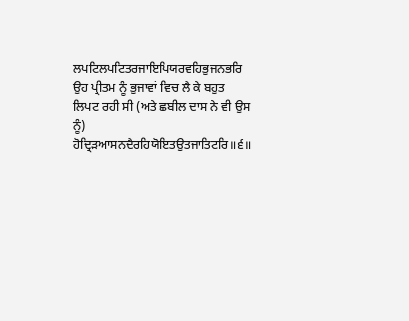ਲਪਟਿਲਪਟਿਤਰਜਾਇਪਿਯਰਵਹਿਭੁਜਨਭਰਿ
ਉਹ ਪ੍ਰੀਤਮ ਨੂੰ ਭੁਜਾਵਾਂ ਵਿਚ ਲੈ ਕੇ ਬਹੁਤ ਲਿਪਟ ਰਹੀ ਸੀ (ਅਤੇ ਛਬੀਲ ਦਾਸ ਨੇ ਵੀ ਉਸ ਨੂੰ)
ਹੋਦ੍ਰਿੜਆਸਨਦੈਰਹਿਯੋਇਤਉਤਜਾਤਿਟਰਿ॥੬॥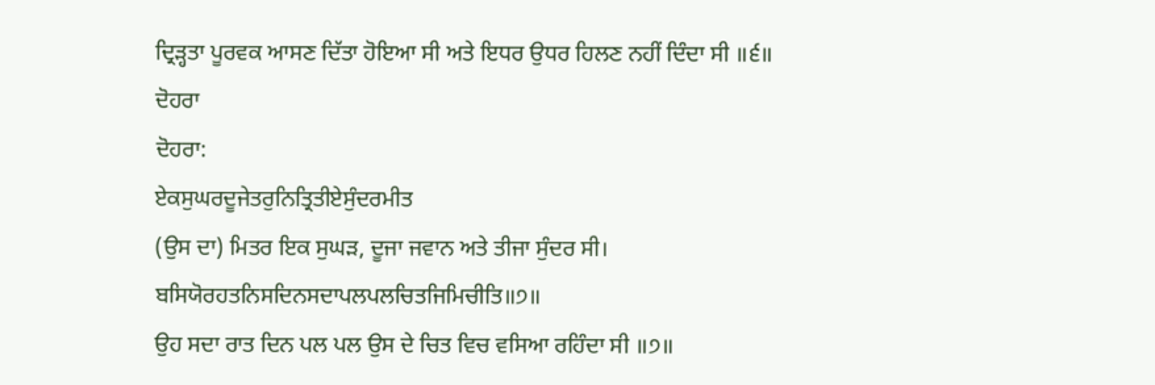ਦ੍ਰਿੜ੍ਹਤਾ ਪੂਰਵਕ ਆਸਣ ਦਿੱਤਾ ਹੋਇਆ ਸੀ ਅਤੇ ਇਧਰ ਉਧਰ ਹਿਲਣ ਨਹੀਂ ਦਿੰਦਾ ਸੀ ॥੬॥
ਦੋਹਰਾ
ਦੋਹਰਾ:
ਏਕਸੁਘਰਦੂਜੇਤਰੁਨਿਤ੍ਰਿਤੀਏਸੁੰਦਰਮੀਤ
(ਉਸ ਦਾ) ਮਿਤਰ ਇਕ ਸੁਘੜ, ਦੂਜਾ ਜਵਾਨ ਅਤੇ ਤੀਜਾ ਸੁੰਦਰ ਸੀ।
ਬਸਿਯੋਰਹਤਨਿਸਦਿਨਸਦਾਪਲਪਲਚਿਤਜਿਮਿਚੀਤਿ॥੭॥
ਉਹ ਸਦਾ ਰਾਤ ਦਿਨ ਪਲ ਪਲ ਉਸ ਦੇ ਚਿਤ ਵਿਚ ਵਸਿਆ ਰਹਿੰਦਾ ਸੀ ॥੭॥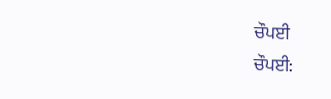ਚੌਪਈ
ਚੌਪਈ: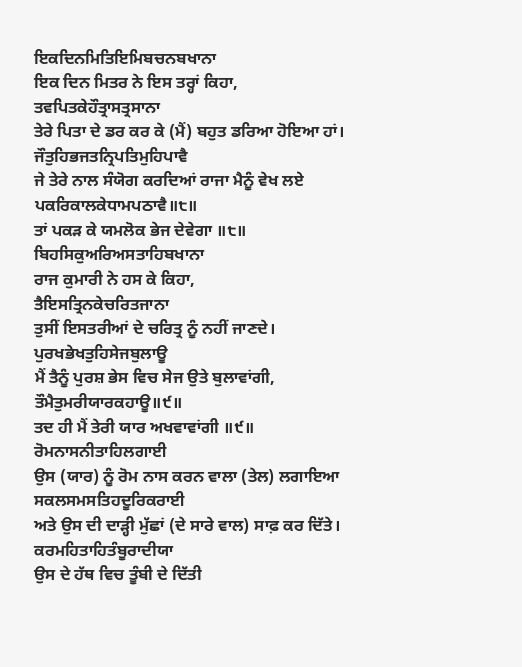ਇਕਦਿਨਮਿਤਿਇਮਿਬਚਨਬਖਾਨਾ
ਇਕ ਦਿਨ ਮਿਤਰ ਨੇ ਇਸ ਤਰ੍ਹਾਂ ਕਿਹਾ,
ਤਵਪਿਤਕੇਹੌਤ੍ਰਾਸਤ੍ਰਸਾਨਾ
ਤੇਰੇ ਪਿਤਾ ਦੇ ਡਰ ਕਰ ਕੇ (ਮੈਂ) ਬਹੁਤ ਡਰਿਆ ਹੋਇਆ ਹਾਂ।
ਜੌਤੁਹਿਭਜਤਨ੍ਰਿਪਤਿਮੁਹਿਪਾਵੈ
ਜੇ ਤੇਰੇ ਨਾਲ ਸੰਯੋਗ ਕਰਦਿਆਂ ਰਾਜਾ ਮੈਨੂੰ ਵੇਖ ਲਏ
ਪਕਰਿਕਾਲਕੇਧਾਮਪਠਾਵੈ॥੮॥
ਤਾਂ ਪਕੜ ਕੇ ਯਮਲੋਕ ਭੇਜ ਦੇਵੇਗਾ ॥੮॥
ਬਿਹਸਿਕੁਅਰਿਅਸਤਾਹਿਬਖਾਨਾ
ਰਾਜ ਕੁਮਾਰੀ ਨੇ ਹਸ ਕੇ ਕਿਹਾ,
ਤੈਇਸਤ੍ਰਿਨਕੇਚਰਿਤਜਾਨਾ
ਤੁਸੀਂ ਇਸਤਰੀਆਂ ਦੇ ਚਰਿਤ੍ਰ ਨੂੰ ਨਹੀਂ ਜਾਣਦੇ।
ਪੁਰਖਭੇਖਤੁਹਿਸੇਜਬੁਲਾਊ
ਮੈਂ ਤੈਨੂੰ ਪੁਰਸ਼ ਭੇਸ ਵਿਚ ਸੇਜ ਉਤੇ ਬੁਲਾਵਾਂਗੀ,
ਤੌਮੈਤੁਮਰੀਯਾਰਕਹਾਊ॥੯॥
ਤਦ ਹੀ ਮੈਂ ਤੇਰੀ ਯਾਰ ਅਖਵਾਵਾਂਗੀ ॥੯॥
ਰੋਮਨਾਸਨੀਤਾਹਿਲਗਾਈ
ਉਸ (ਯਾਰ) ਨੂੰ ਰੋਮ ਨਾਸ ਕਰਨ ਵਾਲਾ (ਤੇਲ) ਲਗਾਇਆ
ਸਕਲਸਮਸਤਿਹਦੂਰਿਕਰਾਈ
ਅਤੇ ਉਸ ਦੀ ਦਾੜ੍ਹੀ ਮੁੱਛਾਂ (ਦੇ ਸਾਰੇ ਵਾਲ) ਸਾਫ਼ ਕਰ ਦਿੱਤੇ।
ਕਰਮਹਿਤਾਹਿਤੰਬੂਰਾਦੀਯਾ
ਉਸ ਦੇ ਹੱਥ ਵਿਚ ਤੂੰਬੀ ਦੇ ਦਿੱਤੀ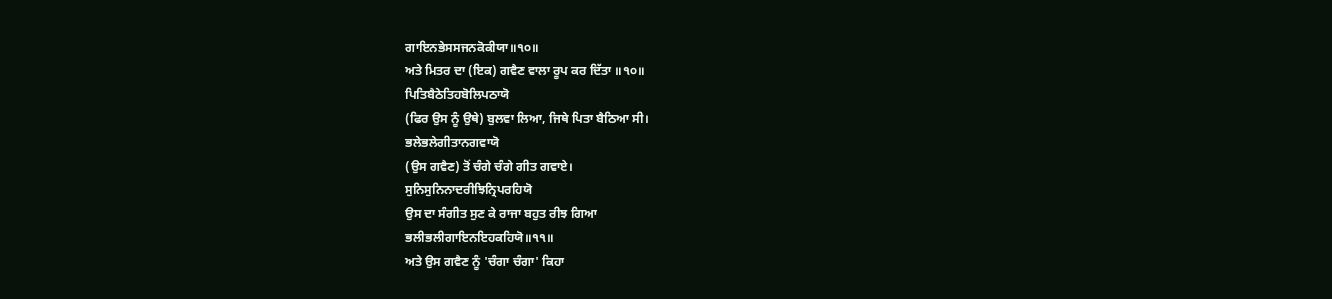ਗਾਇਨਭੇਸਸਜਨਕੋਕੀਯਾ॥੧੦॥
ਅਤੇ ਮਿਤਰ ਦਾ (ਇਕ) ਗਵੈਣ ਵਾਲਾ ਰੂਪ ਕਰ ਦਿੱਤਾ ॥੧੦॥
ਪਿਤਿਬੈਠੇਤਿਹਬੋਲਿਪਠਾਯੋ
(ਫਿਰ ਉਸ ਨੂੰ ਉਥੇ) ਬੁਲਵਾ ਲਿਆ, ਜਿਥੇ ਪਿਤਾ ਬੈਠਿਆ ਸੀ।
ਭਲੇਭਲੇਗੀਤਾਨਗਵਾਯੋ
(ਉਸ ਗਵੈਣ) ਤੋਂ ਚੰਗੇ ਚੰਗੇ ਗੀਤ ਗਵਾਏ।
ਸੁਨਿਸੁਨਿਨਾਦਰੀਝਿਨ੍ਰਿਪਰਹਿਯੋ
ਉਸ ਦਾ ਸੰਗੀਤ ਸੁਣ ਕੇ ਰਾਜਾ ਬਹੁਤ ਰੀਝ ਗਿਆ
ਭਲੀਭਲੀਗਾਇਨਇਹਕਹਿਯੋ॥੧੧॥
ਅਤੇ ਉਸ ਗਵੈਣ ਨੂੰ 'ਚੰਗਾ ਚੰਗਾ' ਕਿਹਾ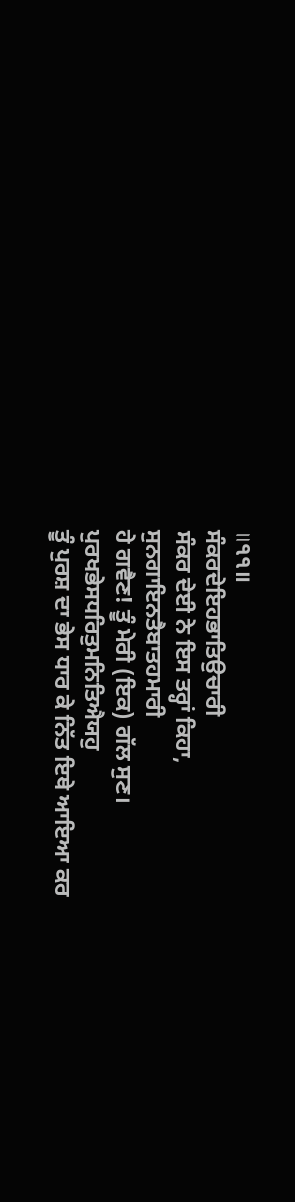॥੧੧॥
ਸੰਕਰਦੇਇਹਭਾਤਿਉਚਾਰੀ
ਸੰਕਰ ਦੇਈ ਨੇ ਇਸ ਤਰ੍ਹਾਂ ਕਿਹਾ,
ਸੁਨਗਾਇਨਤੈਬਾਤਹਮਾਰੀ
ਹੇ ਗਵੈਣ! ਤੂੰ ਮੇਰੀ (ਇਕ) ਗੱਲ ਸੁਣ।
ਪੁਰਖਭੇਸਧਰਿਤੁਮਨਿਤਿਐਯਹੁ
ਤੂੰ ਪੁਰਸ਼ ਦਾ ਭੇਸ ਧਾਰ ਕੇ ਨਿੱਤ ਇਥੇ ਆਇਆ ਕਰ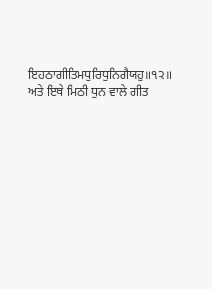ਇਹਠਾਗੀਤਿਮਧੁਰਿਧੁਨਿਗੈਯਹੁ॥੧੨॥
ਅਤੇ ਇਥੇ ਮਿਠੀ ਧੁਨ ਵਾਲੇ ਗੀਤ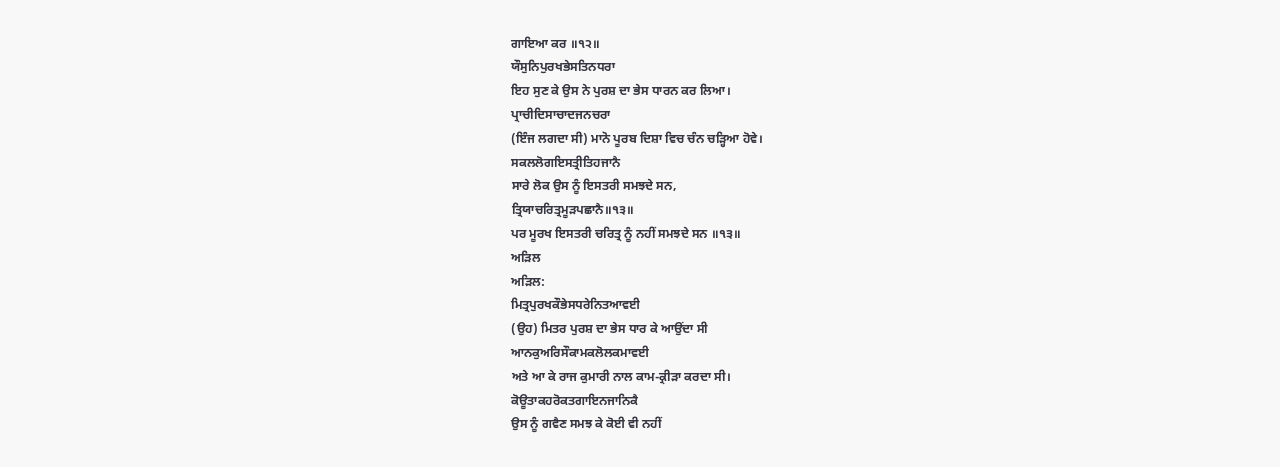ਗਾਇਆ ਕਰ ॥੧੨॥
ਯੌਸੁਨਿਪੁਰਖਭੇਸਤਿਨਧਰਾ
ਇਹ ਸੁਣ ਕੇ ਉਸ ਨੇ ਪੁਰਸ਼ ਦਾ ਭੇਸ ਧਾਰਨ ਕਰ ਲਿਆ।
ਪ੍ਰਾਚੀਦਿਸਾਚਾਦਜਨਚਰਾ
(ਇੰਜ ਲਗਦਾ ਸੀ) ਮਾਨੋ ਪੂਰਬ ਦਿਸ਼ਾ ਵਿਚ ਚੰਨ ਚੜ੍ਹਿਆ ਹੋਵੇ।
ਸਕਲਲੋਗਇਸਤ੍ਰੀਤਿਹਜਾਨੈ
ਸਾਰੇ ਲੋਕ ਉਸ ਨੂੰ ਇਸਤਰੀ ਸਮਝਦੇ ਸਨ,
ਤ੍ਰਿਯਾਚਰਿਤ੍ਰਮੂੜਪਛਾਨੈ॥੧੩॥
ਪਰ ਮੂਰਖ ਇਸਤਰੀ ਚਰਿਤ੍ਰ ਨੂੰ ਨਹੀਂ ਸਮਝਦੇ ਸਨ ॥੧੩॥
ਅੜਿਲ
ਅੜਿਲ:
ਮਿਤ੍ਰਪੁਰਖਕੌਭੇਸਧਰੇਨਿਤਆਵਈ
(ਉਹ) ਮਿਤਰ ਪੁਰਸ਼ ਦਾ ਭੇਸ ਧਾਰ ਕੇ ਆਉਂਦਾ ਸੀ
ਆਨਕੁਅਰਿਸੌਕਾਮਕਲੋਲਕਮਾਵਈ
ਅਤੇ ਆ ਕੇ ਰਾਜ ਕੁਮਾਰੀ ਨਾਲ ਕਾਮ-ਕ੍ਰੀੜਾ ਕਰਦਾ ਸੀ।
ਕੋਊਤਾਕਹਰੋਕਤਗਾਇਨਜਾਨਿਕੈ
ਉਸ ਨੂੰ ਗਵੈਣ ਸਮਝ ਕੇ ਕੋਈ ਵੀ ਨਹੀਂ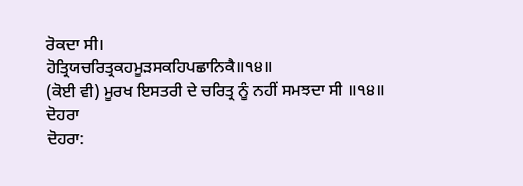ਰੋਕਦਾ ਸੀ।
ਹੋਤ੍ਰਿਯਚਰਿਤ੍ਰਕਹਮੂੜਸਕਹਿਪਛਾਨਿਕੈ॥੧੪॥
(ਕੋਈ ਵੀ) ਮੂਰਖ ਇਸਤਰੀ ਦੇ ਚਰਿਤ੍ਰ ਨੂੰ ਨਹੀਂ ਸਮਝਦਾ ਸੀ ॥੧੪॥
ਦੋਹਰਾ
ਦੋਹਰਾ: